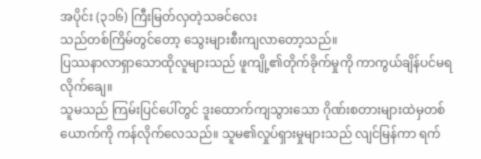အပိုင်း (၃၁၆) ကြီးမြတ်လှတဲ့သခင်လေး
သည်တစ်ကြိမ်တွင်တော့ သွေးများစီးကျလာတော့သည်။
ပြဿနာလာရှာသောထိုလူများသည် ဖူကျို့၏တိုက်ခိုက်မှုကို ကာကွယ်ချိန်ပင်မရလိုက်ချေ။
သူမသည် ကြမ်းပြင်ပေါ်တွင် ဒူးထောက်ကျသွားသော ဂိုဏ်းစတားများထဲမှတစ်ယောက်ကို ကန်လိုက်လေသည်။ သူမ၏လှုပ်ရှားမှုများသည် လျင်မြန်ကာ ရက်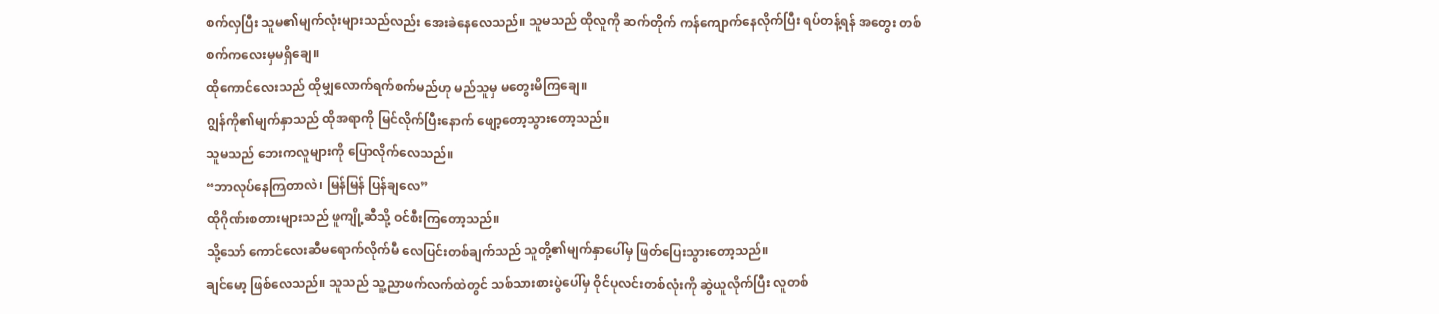စက်လှပြီး သူမ၏မျက်လုံးများသည်လည်း အေးခဲနေလေသည်။ သူမသည် ထိုလူကို ဆက်တိုက် ကန်ကျောက်နေလိုက်ပြီး ရပ်တန့်ရန် အတွေး တစ်စက်ကလေးမှမရှိချေ။
ထိုကောင်လေးသည် ထိုမျှလောက်ရက်စက်မည်ဟု မည်သူမှ မတွေးမိကြချေ။
ဂျွန်ကို၏မျက်နှာသည် ထိုအရာကို မြင်လိုက်ပြီးနောက် ဖျော့တော့သွားတော့သည်။
သူမသည် ဘေးကလူများကို ပြောလိုက်လေသည်။
“ဘာလုပ်နေကြတာလဲ၊ မြန်မြန် ပြန်ချလေ”
ထိုဂိုဏ်းစတားများသည် ဖူကျို့ဆီသို့ ဝင်စီးကြတော့သည်။
သို့သော် ကောင်လေးဆီမရောက်လိုက်မီ လေပြင်းတစ်ချက်သည် သူတို့၏မျက်နှာပေါ်မှ ဖြတ်ပြေးသွားတော့သည်။
ချင်မော့ ဖြစ်လေသည်။ သူသည် သူ့ညာဖက်လက်ထဲတွင် သစ်သားစားပွဲပေါ်မှ ဝိုင်ပုလင်းတစ်လုံးကို ဆွဲယူလိုက်ပြီး လူတစ်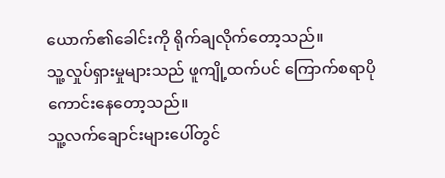ယောက်၏ခေါင်းကို ရိုက်ချလိုက်တော့သည်။
သူ့လှုပ်ရှားမှုများသည် ဖူကျို့ထက်ပင် ကြောက်စရာပိုကောင်းနေတော့သည်။
သူ့လက်ချောင်းများပေါ်တွင်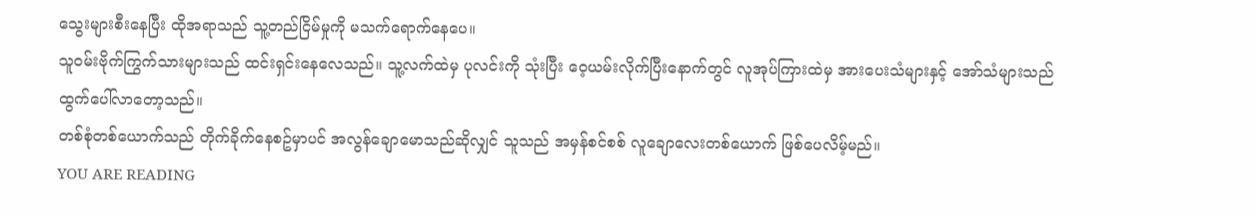သွေးများစီးနေပြီး ထိုအရာသည် သူ့တည်ငြိမ်မှုကို မသက်ရောက်နေပေ။
သူဝမ်းဗိုက်ကြွက်သားများသည် ထင်းရှင်းနေလေသည်။ သူ့လက်ထဲမှ ပုလင်းကို သုံးပြီး ဝေ့ယမ်းလိုက်ပြီးနောက်တွင် လူအုပ်ကြားထဲမှ အားပေးသံများနှင့် အော်သံများသည် ထွက်ပေါ်လာတော့သည်။
တစ်စုံတစ်ယောက်သည် တိုက်ခိုက်နေစဥ်မှာပင် အလွန်ချောမောသည်ဆိုလျှင် သူသည် အမှန်စင်စစ် လူချောလေးတစ်ယောက် ဖြစ်ပေလိမ့်မည်။
YOU ARE READING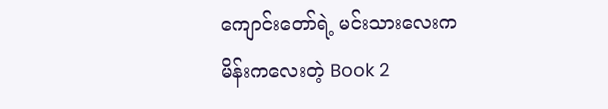ကျောင်းတော်ရဲ့ မင်းသားလေးက မိန်းကလေးတဲ့ Book 2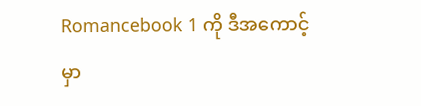Romancebook 1 ကို ဒီအကောင့်မှာ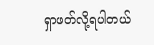ရှာဖတ်လို့ရပါတယ်